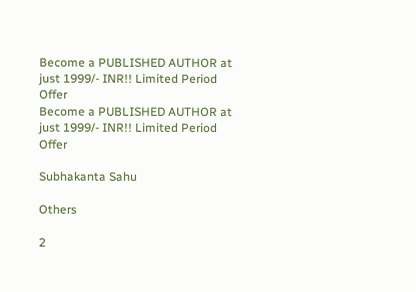Become a PUBLISHED AUTHOR at just 1999/- INR!! Limited Period Offer
Become a PUBLISHED AUTHOR at just 1999/- INR!! Limited Period Offer

Subhakanta Sahu

Others

2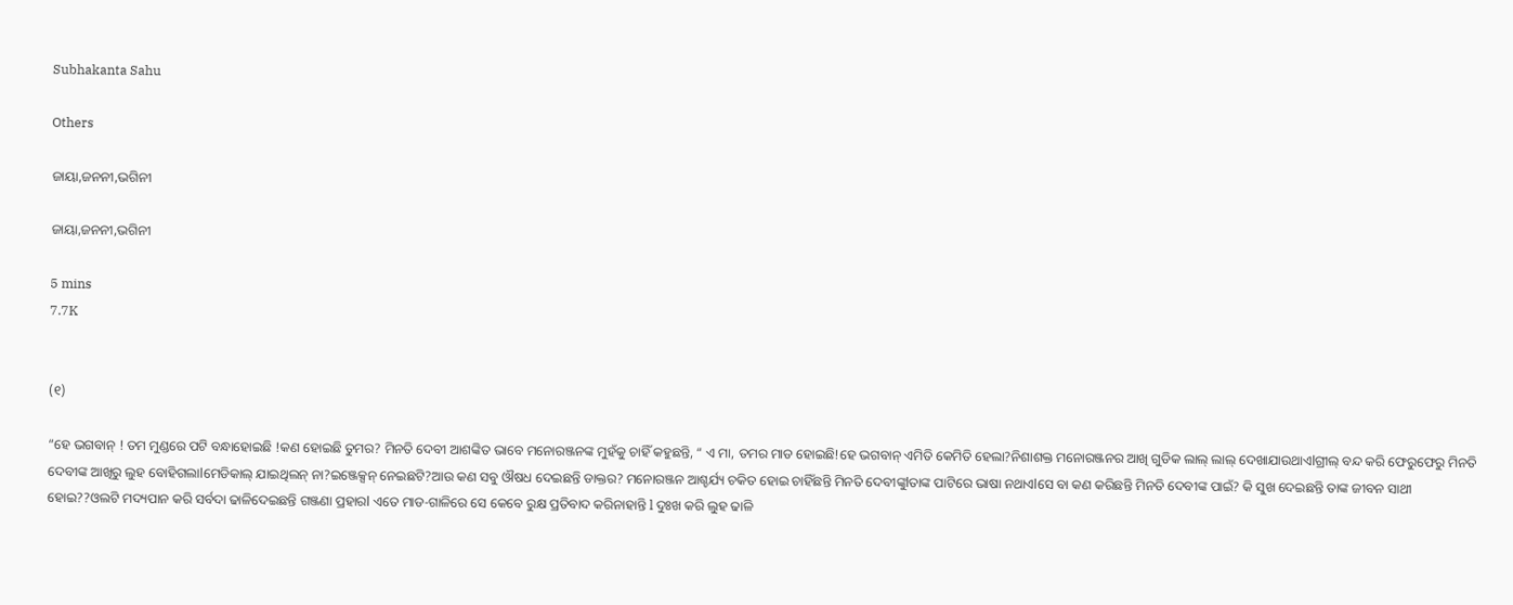Subhakanta Sahu

Others

ଜାୟା,ଜନନୀ,ଭଗିନୀ

ଜାୟା,ଜନନୀ,ଭଗିନୀ

5 mins
7.7K


(୧)

“ହେ ଭଗବାନ୍ ! ତମ ମୁଣ୍ଡରେ ପଟି ବନ୍ଧାହୋଇଛି !କଣ ହୋଇଛି ତୁମର? ମିନତି ଦେବୀ ଆଶଙ୍କିତ ଭାବେ ମନୋରଞ୍ଜନଙ୍କ ମୁହଁକୁ ଚାହିଁ କହୁଛନ୍ତି, “ ଏ ମା, ତମର ମାଡ ହୋଇଛି!ହେ ଭଗବାନ୍ ଏମିତି କେମିତି ହେଲା?ନିଶାଶକ୍ତ ମନୋରଞ୍ଜନର ଆଖି ଗୁଡିକ ଲାଲ୍ ଲାଲ୍ ଦେଖାଯାଉଥାଏlଗ୍ରୀଲ୍ ବନ୍ଦ କରି ଫେରୁଫେରୁ ମିନତି ଦେବୀଙ୍କ ଆଖିରୁ ଲୁହ ବୋହିଗଲାlମେଡିକାଲ୍ ଯାଇଥିଲନ୍ ନା?ଇଞ୍ଜେକ୍ସନ୍ ନେଇଛଟି?ଆଉ କଣ ସବୁ ଔଷଧ ଦେଇଛନ୍ତି ଡାକ୍ତର? ମନୋରଞ୍ଜନ ଆଶ୍ଚର୍ଯ୍ୟ ଚକିତ ହୋଇ ଚାହିଁଛନ୍ତି ମିନତି ଦେବୀଙ୍କୁlତାଙ୍କ ପାଟିରେ ଭାଷା ନଥାଏlସେ ବା କଣ କରିଛନ୍ତି ମିନତି ଦେବୀଙ୍କ ପାଇଁ? କି ସୁଖ ଦେଇଛନ୍ତି ତାଙ୍କ ଜୀବନ ସାଥୀ ହୋଇ??ଓଲଟି ମଦ୍ୟପାନ କରି ସର୍ବଦା ଢାଳିଦେଇଛନ୍ତି ଗଞ୍ଜଣା ପ୍ରହାରl ଏତେ ମାଡ-ଗାଳିରେ ସେ କେବେ ରୁକ୍ଷ ପ୍ରତିବାଦ କରିନାହାନ୍ତି l ଦୁଃଖ କରି ଲୁହ ଢାଳି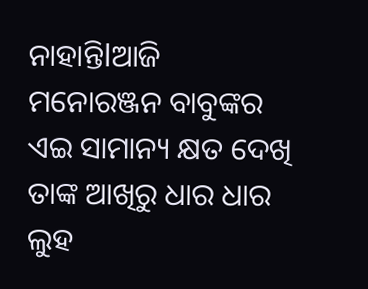ନାହାନ୍ତି‍lଆଜି ମନୋରଞ୍ଜନ ବାବୁଙ୍କର ଏଇ ସାମାନ୍ୟ କ୍ଷତ ଦେଖି ତାଙ୍କ ଆଖିରୁ ଧାର ଧାର ଲୁହ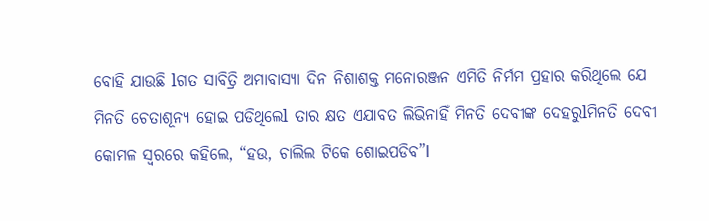ବୋହି ଯାଉଛି lଗତ ସାବିତ୍ରି ଅମାବାସ୍ୟା ଦିନ ନିଶାଶକ୍ତ ମନୋରଞ୍ଜନ ଏମିତି ନିର୍ମମ ପ୍ରହାର କରିଥିଲେ ‍ଯେ ମିନତି ଚେତାଶୂନ୍ୟ ହୋଇ ପଡିଥିଲେl ତାର କ୍ଷତ ଏଯାବତ ଲିଭିନାହିଁ ମିନତି ଦେବୀଙ୍କ ଦେହରୁlମିନତି ଦେବୀ କୋମଳ ସ୍ବରରେ କହିଲେ, “ହଉ, ଚାଲିଲ ଟିକେ ଶୋଇପଡିବ”l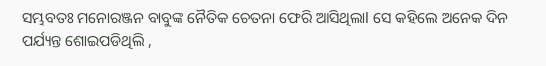ସମ୍ଭବତଃ ମନୋରଞ୍ଜନ ବାବୁଙ୍କ ନୈତିକ ଚେତନା ଫେରି ଆସିଥିଲାl ସେ କହିଲେ ଅନେକ ଦିନ ପର୍ଯ୍ୟନ୍ତ ଶୋଇପଡିଥିଲି ,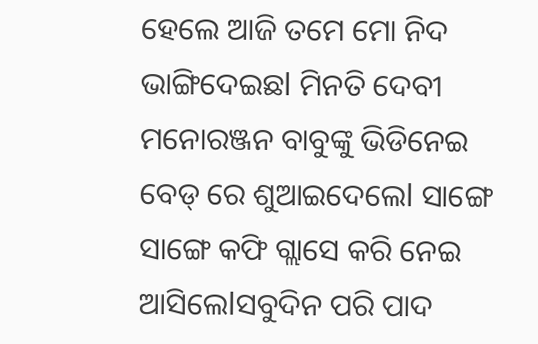ହେଲେ ଆଜି ତମେ ମୋ ନିଦ ଭାଙ୍ଗିଦେଇଛl ମିନତି ଦେବୀ ମନୋରଞ୍ଜନ ବାବୁଙ୍କୁ ଭିଡିନେଇ ବେଡ୍ ରେ ଶୁଆଇଦେଲେl ସାଙ୍ଗେ ସାଙ୍ଗେ କଫି ଗ୍ଲାସେ କରି ନେ‍ଇ ଆସିଲେlସବୁଦିନ ପରି ପାଦ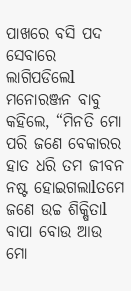ପାଖରେ ବସି ପଦ ସେବାରେ ଲାଗିପଡିଲେl ମନୋରଞ୍ଜନ ବାବୁ କହିଲେ, “ମିନତି ମୋ ପରି ଜଣେ ବେକାରର ହାତ ଧରି ତମ ଜୀବନ ନଷ୍ଟ ହୋଇଗଲାlତମେ ଜଣେ ଉଚ୍ଚ ଶିକ୍ଷିତାl ବାପା ବୋଉ ଆଉ ମୋ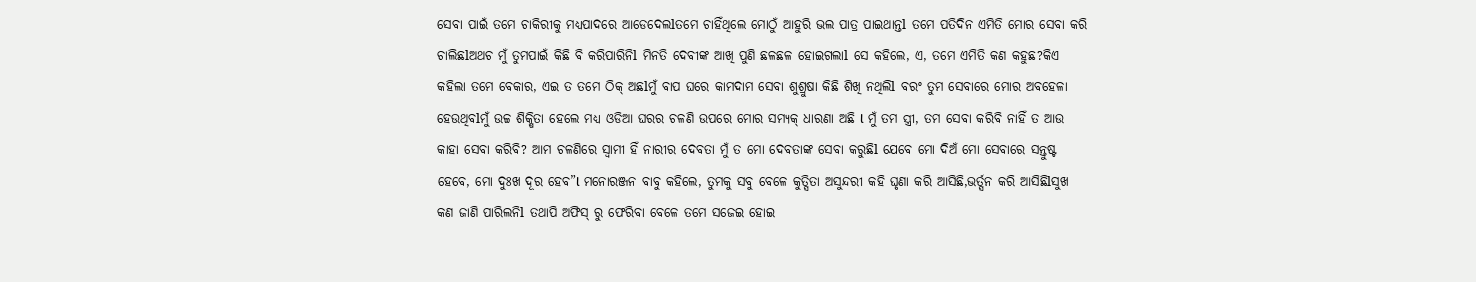ସେବା ପାଇଁ ତମେ ଚାକିରୀକୁ ମଧ୍ୟପାଦରେ ଆଡେ‍ଦେଲlତମେ ଚାହିଁଥିଲେ ମୋଠୁଁ ଆହୁରି ଭଲ ପାତ୍ର ପା‍ଇଥାନ୍ତl ତମେ ପତିଦିନ ଏମିତି ମୋର ସେବା କରି ଚାଲିଛlଅଥଚ ମୁଁ ତୁମପାଇଁ କିଛି ବି କରିପାରିନିl ମିନତି ଦେବୀଙ୍କ ଆଖି ପୁଣି ଛଳଛଳ ହୋ‍ଇଗଲାl ସେ କହିଲେ, ଏ, ତମେ ଏମିତି କଣ କହୁଛ?କିଏ କହିଲା ତମେ ବେକାର, ଏଇ ତ ତମେ ଠିକ୍ ଅଛlମୁଁ ବାପ ଘରେ କାମଦାମ ସେବା ଶୁଶ୍ରୁଷା କିଛି ଶିଖି ନଥିଲିl ବରଂ ତୁମ ସେବାରେ ମୋର ଅବହେଳା ହେଉଥିବlମୁଁ ଉଚ୍ଚ ଶିକ୍ଷିତା ହେଲେ ମଧ୍ୟ ଓଡିଆ ଘରର ଚଳଣି ଉପରେ ମୋର ସମ୍ୟକ୍ ଧାରଣା ଅଛି l ମୁଁ ତମ ସ୍ତ୍ରୀ, ତମ ସେବା କରିବି ନାହିଁ ତ ଆଉ କାହା ସେବା କରିବି? ଆମ ଚଳଣିରେ ସ୍ବାମୀ ହିଁ ନାରୀର ଦେବତା ମୁଁ ତ ମୋ ଦେବତାଙ୍କ ସେବା କରୁଛିl ଯେବେ ମୋ ଦିଅଁ ମୋ ସେବାରେ ସନ୍ତୁଷ୍ଟ ହେବେ, ମୋ ଦୁଃଖ ଦୂର ହେବ”l ମନୋରଞ୍ଜନ ବାବୁ କହିଲେ, ତୁମକୁ ସବୁ ବେଳେ କୁତ୍ସିତା ଅସୁନ୍ଦରୀ କହି ଘୃଣା କରି ଆସିଛି,ଭର୍ତ୍ସନ କରି ଆସିଛିlସୁଖ କଣ ଜାଣି ପାରିଲନିl ତଥାପି ଅଫିସ୍ ରୁ ଫେରିବା ବେଳେ ତମେ ସଜେ‍ଇ ହୋଇ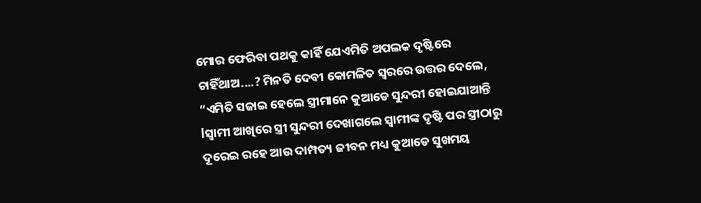ମୋର ଫେରିବା ପଥକୁ କାହିଁ ଯେଏମିତି ଅପଲକ ଦୃଷ୍ଟିରେ ଚାହିଁଥାଅ....? ମିନତି ଦେବୀ କୋମଳିତ ସ୍ବରରେ ଉତ୍ତର ଦେଲେ, “ଏମିତି ସଜାଇ ହେଲେ ସ୍ତ୍ରୀମାନେ କୁଆଡେ ସୁନ୍ଦରୀ ହୋଇଯାଆନ୍ତି lସ୍ବାମୀ ଆଖିରେ ସ୍ତ୍ରୀ ସୁନ୍ଦରୀ ଦେଖାଗଲେ ସ୍ବାମୀଙ୍କ ଦୃଷ୍ଟି ପର ସ୍ତ୍ରୀଠାରୁ ଦୂରେଇ ରହେ ଆଉ ଦାମ୍ପତ୍ୟ ଜୀବନ ମଧ୍ୟ କୁଆଡେ ସୁଖମୟ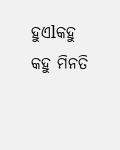ହୁଏlକହୁ କହୁ ମିନତି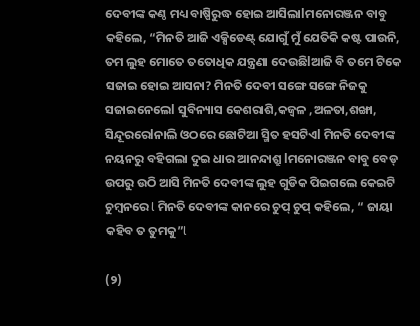ଦେବୀଙ୍କ କଣ୍ଠ ମଧ୍ୟ ବାଷ୍ପିରୁଦ୍ଧ ହୋଇ ଆସିଲାlମନୋରଞ୍ଜନ ବାବୁ କହିଲେ, “ମିନତି ଆଜି ଏକ୍ସିଡେଣ୍ଟ୍ ଯୋଗୁଁ ମୁଁ ଯେତିକି କଷ୍ଟ ପାଉନି, ତମ ଲୁହ ମୋତେ ତତୋଧିକ ଯନ୍ତ୍ରଣା ଦେଉଛିlଆଜି ବି ତମେ ଟିକେ ସଜାଇ ହୋଇ ଆସନା? ମିନତି ଦେବୀ ସଙ୍ଗେ ସଙ୍ଗେ ନିଜକୁ ସଜାଇନେଲେl ସୁବିନ୍ୟାସ କେଶରାଶି,କଜ୍ବଳ ,ଅଳତା,ଶଙ୍ଖା, ସିନ୍ଦୂରରେlନାଲି ଓଠରେ ଛୋଟିଆ ସ୍ମିତ ହସଟିଏl ମିନତି ଦେବୀଙ୍କ ନୟନରୁ ବହିଗଲା ଦୁଇ ଧାର ଆନନ୍ଦାଶ୍ରୁ lମନୋରଞ୍ଜନ ବାବୁ ବେଡ୍ ଉପରୁ ଉଠି ଆସି ମିନତି ଦେବୀଙ୍କ ଲୁହ ଗୁଡିକ ପିଇଗଲେ କେଇଟି ଚୁମ୍ବନରେ l ମିନତି ଦେବୀଙ୍କ କାନରେ ଚୁପ୍ ଚୁପ୍ କହିଲେ, “ ଜାୟା କହିବ ତ ତୁମକୁ”l

(୨)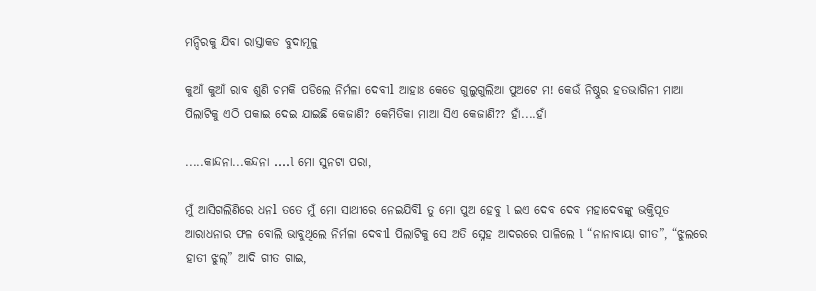ମନ୍ଦିରକୁ ଯିବା ରାସ୍ତାକଡ ବୁଦାମୂଳୁ

କୁଆଁ କୁଆଁ ରାବ ଶୁଣି ଚମକି ପଡିଲେ ନିର୍ମ‌ଳା ଦେବୀl ଆହାଃ କେଡେ ଗୁଲୁଗୁଲିଆ ପୁଅଟେ ମ! କେଉଁ ନିଷ୍ଠୁର ହତଭାଗିନୀ ମାଆ ପିଲାଟିକୁ ଏଠି ପକାଇ ଦେଇ ଯାଇଛି କେଜାଣି? କେମିତିକା ମାଆ ସିଏ କେଜାଣି?? ହାଁ....ହାଁ

.....କାନ୍ଦନା...କନ୍ଦନା ....l ମୋ ସୁନଟା ପରା,

ମୁଁ ଆସିଗଲିଣିରେ ଧନl ତତେ ମୁଁ ମୋ ସାଥୀରେ ନେଇଯିବିl ତୁ ମୋ ପୁଅ ହେବୁ l ଇଏ ଦେବ ଦେବ ମହାଦେବଙ୍କୁ ଭକ୍ତିପୂତ ଆରାଧନାର ଫଳ ବୋଲି ଭାବୁଥିଲେ ନିର୍ମଳା ଦେବୀl ପିଲାଟିକୁ ସେ ଅତି ସ୍ନେହ ଆଦରରେ ପାଳିଲେ l “ନାନାବାୟା ଗୀତ”, “ଝୁଲରେ ହାତୀ ଝୁଲ୍” ଆଦି ଗୀତ ଗାଇ,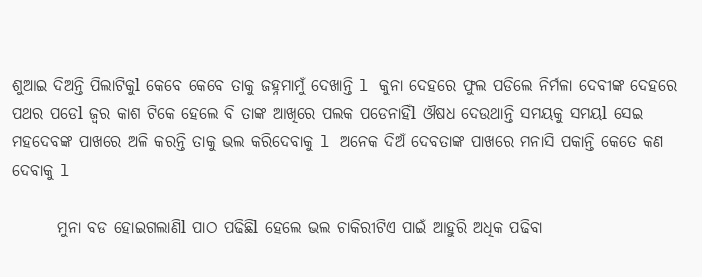ଶୁଆଇ ଦିଅନ୍ତି ପିଲାଟିକୁl କେବେ କେବେ ତାକୁ ଜହ୍ନମାମୁଁ ଦେଖାନ୍ତି l କୁନା ଦେହରେ ଫୁଲ ପଡିଲେ ନିର୍ମଳା ଦେବୀଙ୍କ ଦେହରେ ପଥର ପଡେl ଜ୍ବର କାଶ ଟିକେ ହେଲେ ବି ତାଙ୍କ ଆଖିରେ ପଲକ ପଡେନାହିଁl ଔଷଧ ଦେଉଥାନ୍ତି ସମୟକୁ ସମୟl ସେଇ ମହଦେବଙ୍କ ପାଖରେ ଅଳି କରନ୍ତି ତାକୁ ଭଲ କରିଦେବାକୁ l ଅନେକ ଦିଅଁ ଦେବତାଙ୍କ ପାଖରେ ମନାସି ପକାନ୍ତି କେତେ କଣ ଦେବାକୁ l

       ମୁନା ବଡ ହୋଇଗଲାଣିl ପାଠ ପଢିଛିl ହେଲେ ଭଲ ଚାକିରୀଟିଏ ପାଇଁ ଆହୁରି ଅଧିକ ପଢିବା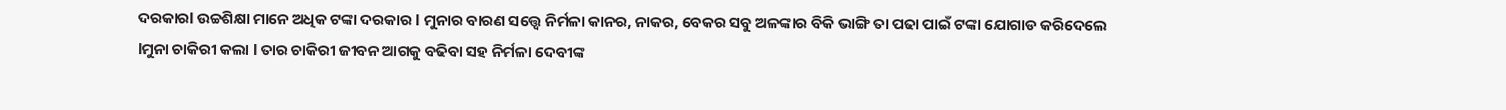ଦରକାରl ଉଚ୍ଚଶିକ୍ଷା ମାନେ ଅଧିକ ଟଙ୍କା ଦରକାର l ମୁନାର ବାରଣ ସତ୍ତ୍ବେ ନିର୍ମଳା କାନର, ନାକର, ବେକର ସବୁ ଅଳଙ୍କାର ବିକି ଭାଙ୍ଗି ତା ପଢା ପାଇଁ ଟଙ୍କା ଯୋଗାଡ କରିଦେଲେ lମୁନା ଚାକିରୀ କଲା l ତାର ଚାକିରୀ ଜୀବନ ଆଗକୁ ବଢିବା ସହ ନିର୍ମଳା ଦେବୀଙ୍କ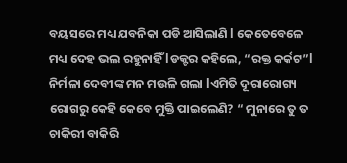ବୟସରେ ମଧ୍ୟ ଯବନିକା ପଡି ଆସିଲାଣି l କେତେବେଳେ ମଧ୍ୟ ଦେହ ଭଲ ରହୁନାହିଁ lଡକ୍ଟର କହିଲେ, “ରକ୍ତ କର୍କଟ”l ନିର୍ମଳା ଦେବୀଙ୍କ ମନ ମଉଳି ଗଲା lଏମିତି ଦୂରାରୋଗ୍ୟ ରୋଗରୁ କେହି କେବେ ମୁକ୍ତି ପାଇଲେଣି? “ ମୁନାରେ ତୁ ତ ଚାକିରୀ ବାକିରି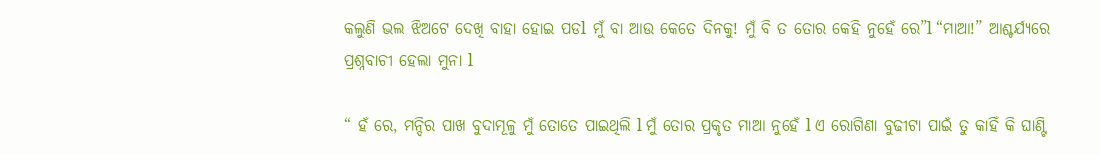କଲୁଣି ଭଲ ଝିଅଟେ ଦେଖି ବାହା ହୋଇ ପଡl ମୁଁ ବା ଆଉ କେତେ ଦିନକୁ! ମୁଁ ବି ତ ତୋର କେହି ନୁହେଁ ରେ”l “ମାଆ!” ଆଶ୍ଚର୍ଯ୍ୟରେ ପ୍ରଶ୍ନବାଚୀ ହେଲା ମୁନା l

“ ହଁ ରେ, ମନ୍ଦିର ପାଖ ବୁଦାମୂଳୁ ମୁଁ ତୋତେ ପାଇଥିଲି l ମୁଁ ତୋର ପ୍ରକୃତ ମାଆ ନୁହେଁ l ଏ ରୋଗିଣା ବୁଢୀଟା ପାଇଁ ତୁ କାହିଁ କି ଘାଣ୍ଟି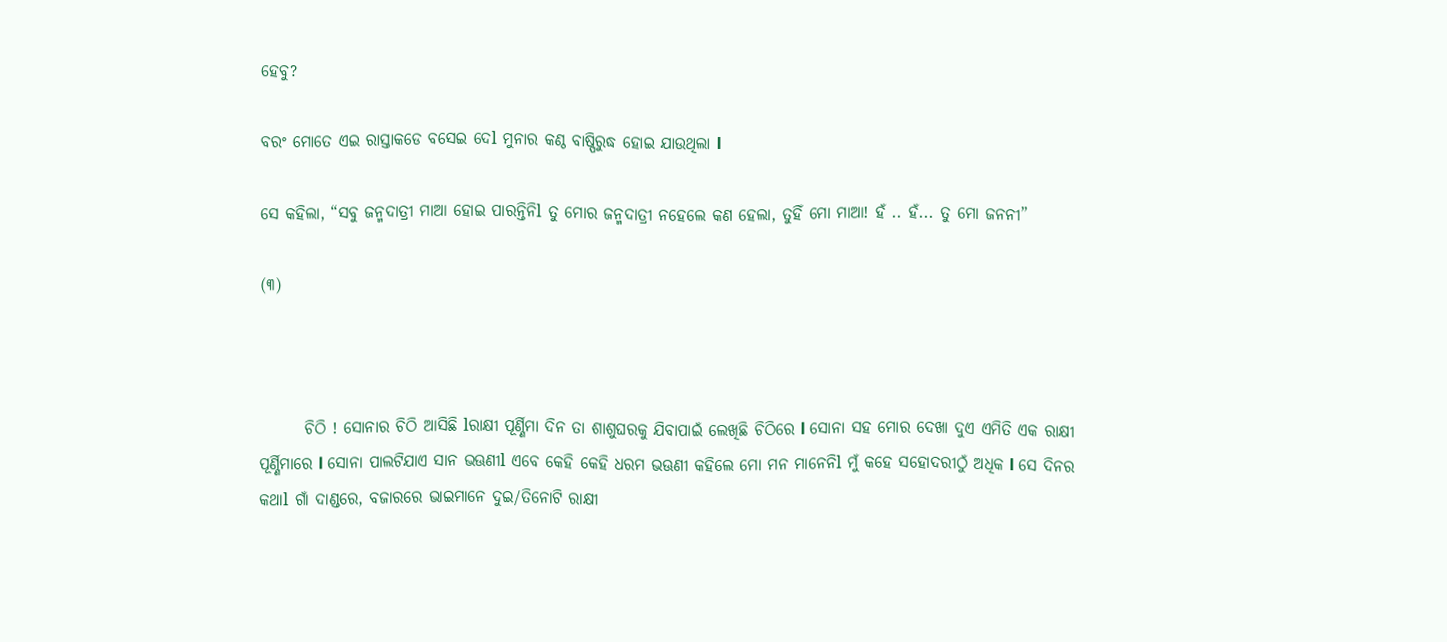ହେବୁ?

ବରଂ ମୋତେ ଏଇ ରାସ୍ତାକଡେ ବସେଇ ଦେl ମୁନାର କଣ୍ଠ ବାଷ୍ପିରୁଦ୍ଧ ହୋଇ ଯାଉଥିଲା l

ସେ କହିଲା, “ସବୁ ଜନ୍ମଦାତ୍ରୀ ମାଆ ହୋଇ ପାରନ୍ତିନିl ତୁ ମୋର ଜନ୍ମଦାତ୍ରୀ ନହେଲେ କଣ ହେଲା, ତୁହିଁ ମୋ ମାଆ! ହଁ .. ହଁ... ତୁ ମୋ ଜନନୀ”

(୩)



       ଚିଠି ! ସୋନାର ଚିଠି ଆସିଛି lରାକ୍ଷୀ ପୂର୍ଣ୍ଣିମା ଦିନ ତା ଶାଶୁଘରକୁ ଯିବାପାଇଁ ଲେଖିଛି ଚିଠିରେ l ସୋନା ସହ ମୋର ଦେଖା ଦୁଏ ଏମିତି ଏକ ରାକ୍ଷୀ ପୂର୍ଣ୍ଣିମାରେ l ସୋନା ପାଲଟିଯାଏ ସାନ ଭଊଣୀl ଏବେ କେହି କେହି ଧରମ ଭଊଣୀ କହିଲେ ମୋ ମନ ମାନେନିl ମୁଁ କହେ ସହୋଦରୀଠୁଁ ଅଧିକ l ସେ ଦିନର କଥାl ଗାଁ ଦାଣ୍ଡରେ, ବଜାରରେ ଭାଇମାନେ ଦୁଇ/ତିନୋଟି ରାକ୍ଷୀ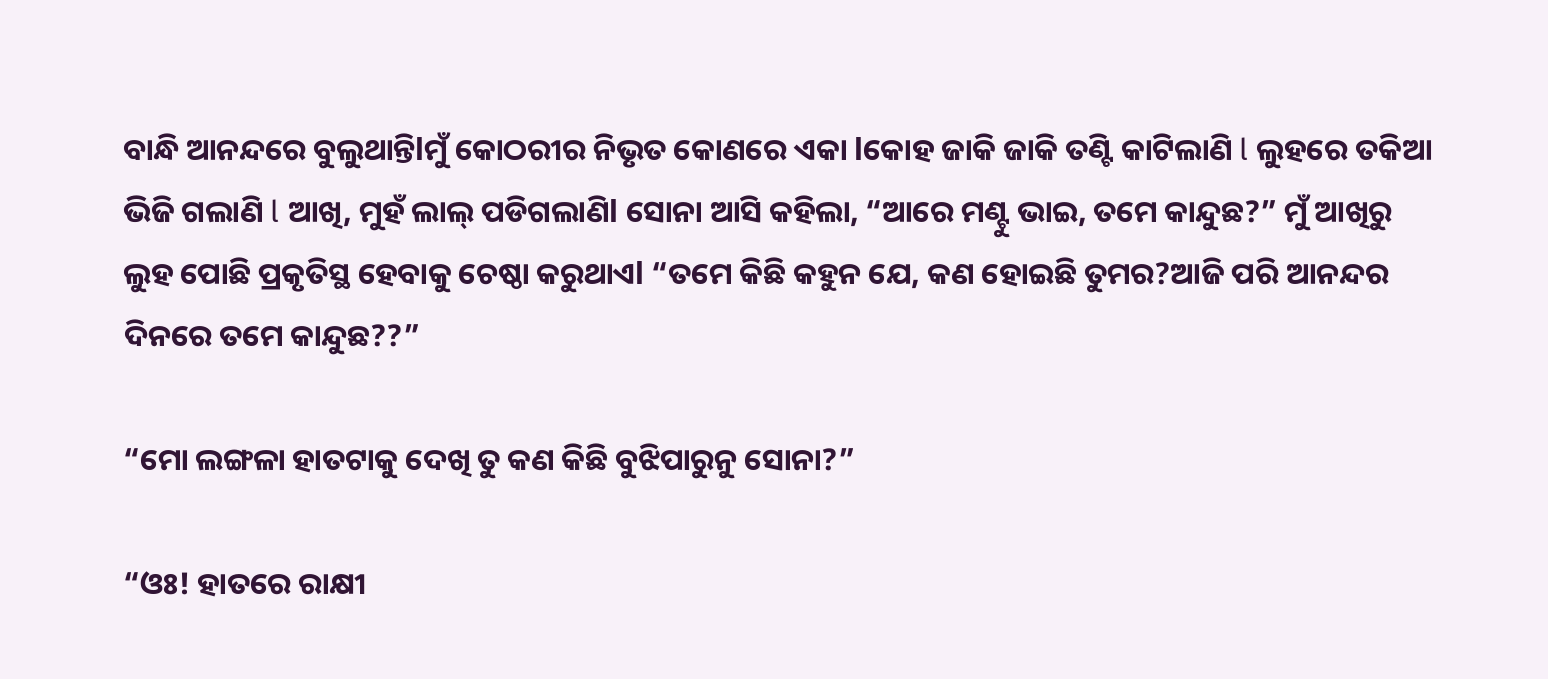ବାନ୍ଧି ଆନନ୍ଦରେ ବୁଲୁଥାନ୍ତିlମୁଁ କୋଠରୀର ନିଭୃତ କୋଣରେ ଏକା lକୋହ ଜାକି ଜାକି ତଣ୍ଟି କାଟିଲାଣି l ଲୁହରେ ତକିଆ ଭିଜି ଗଲାଣି l ଆଖି, ମୁହଁ ଲାଲ୍ ପଡିଗଲାଣିl ସୋନା ଆସି କହିଲା, “ଆରେ ମଣ୍ଟୁ ଭାଇ, ତମେ କାନ୍ଦୁଛ?” ମୁଁ ଆଖିରୁ ଲୁହ ପୋଛି ପ୍ରକୃତିସ୍ଥ ହେବାକୁ ଚେଷ୍ଠା କରୁଥାଏl “ତମେ କିଛି କହୁନ ଯେ, କଣ ହୋଇଛି ତୁମର?ଆଜି ପରି ଆନନ୍ଦର ଦିନରେ ତମେ କାନ୍ଦୁଛ??”

“ମୋ ଲଙ୍ଗଳା ହାତଟାକୁ ଦେଖି ତୁ କଣ କିଛି ବୁଝିପାରୁନୁ ସୋନା?”

“ଓଃ! ହାତରେ ରାକ୍ଷୀ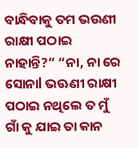ବାନ୍ଧିବାକୁ ତମ ଭଉଣୀ ରାକ୍ଷୀ ପଠାଇ ନାହାନ୍ତି?” “ନା, ନା ରେ ସୋନାl ଭଊଣୀ ରାକ୍ଷୀ ପଠାଇ ନଥିଲେ ତ ମୁଁ ଗାଁ କୁ ଯାଇ ତା କାନ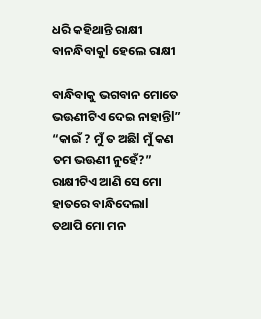ଧରି କହିଥାନ୍ତି ରାକ୍ଷୀ ବାନନ୍ଧିବାକୁl ହେଲେ ରାକ୍ଷୀ

ବାନ୍ଧିବାକୁ ଭଗବାନ ମୋତେ ଭଊଣୀଟିଏ ଦେଇ ନାହାନ୍ତିl” “କାଇଁ ? ମୁଁ ତ ଅଛିl ମୁଁ କଣ ତମ ଭଊଣୀ ନୁହେଁ?” ରାକ୍ଷୀଟିଏ ଆଣି ସେ ମୋ ହାତରେ ବାନ୍ଧିଦେଲାl ତଥାପି ମୋ ମନ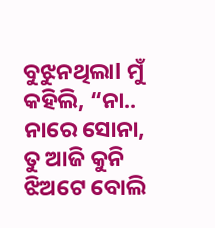ବୁଝୁନଥିଲାl ମୁଁ କହିଲି, “ନା.. ନାରେ ସୋନା, ତୁ ଆଜି କୁନି ଝିଅଟେ ବୋଲି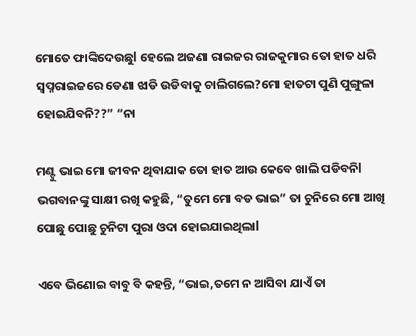ମୋତେ ଫାଙ୍କିଦେଉଛୁl ହେଲେ ଅଜଣା ରାଇଜର ରାଜକୁମାର ତୋ ହାତ ଧରି ସ୍ବପ୍ନରାଇଜରେ ଡେଣା ଝାଡି ଉଡିବାକୁ ଚାଲିଗଲେ?ମୋ ହାତଟା ପୁଣି ପୁଙ୍ଗୁଳା ହୋଇଯିବନି??” “ନା

ମଣ୍ଟୁ ଭାଇ ମୋ ଜୀବନ ଥିବାଯାକ ତୋ ହାତ ଆଉ କେବେ ଖାଲି ପଡିବନିl ଭଗବାନଙ୍କୁ ସାକ୍ଷୀ ରଖି କହୁଛି, “ତୁମେ ମୋ ବଡ ଭାଇ” ତା ଚୁନିରେ ମୋ ଆଖି ପୋଛୁ ପୋଛୁ ଚୁନିଟା ପୁରା ଓଦା ହୋଇଯାଇଥିଲାl

ଏବେ ଭିଣୋଇ ବାବୁ ବି କହନ୍ତି, “ଭାଇ,ତମେ ନ ଆସିବା ଯାଏଁ ତା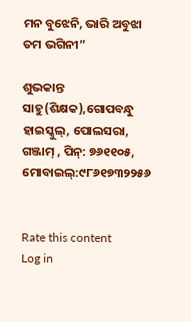ମନ ବୁଝେନି, ଭାରି ଅବୁଝା ତମ ଭଗିନୀ”

ଶୁଭକାନ୍ତ ସାହୁ(ଶିକ୍ଷକ),ଗୋପବନ୍ଧୁ ହାଇସ୍କୁଲ୍, ପୋଲସରା, ଗଞ୍ଜାମ୍ , ପିନ୍: ୭୬୧୧୦୫, ମୋବାଇଲ୍:୯୮୬୧୭୩୨୨୫୬


Rate this content
Log in